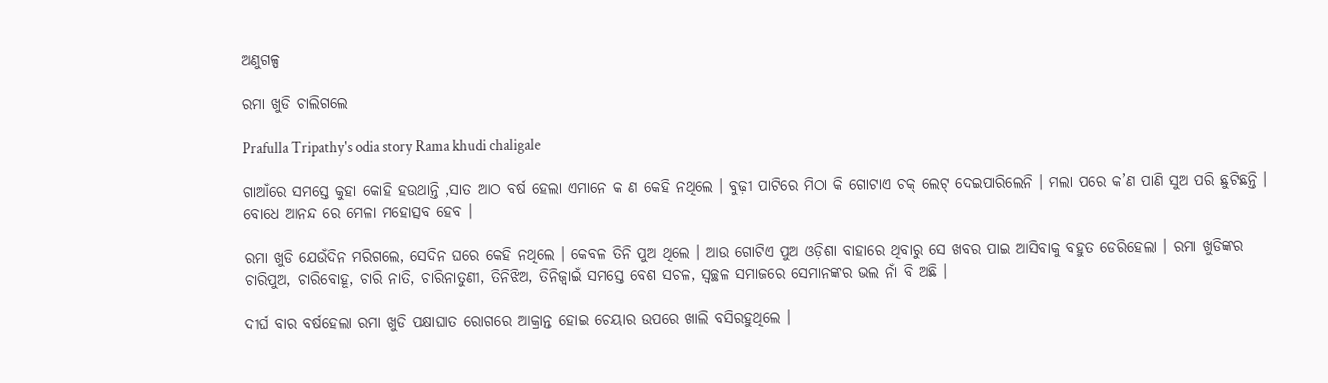ଅଣୁଗଳ୍ପ

ରମା ଖୁଡି ଚାଲିଗଲେ

Prafulla Tripathy's odia story Rama khudi chaligale

ଗାଆଁରେ ସମସ୍ତେ କୁହା କୋହି ହଉଥାନ୍ତି ,ସାତ ଆଠ ବର୍ଷ ହେଲା ଏମାନେ କ ଣ କେହି ନଥିଲେ । ବୁଢ଼ୀ ପାଟିରେ ମିଠା କି ଗୋଟାଏ ଚକ୍ ଲେଟ୍ ଦେଇପାରିଲେନି । ମଲା ପରେ କ’ଣ ‌ପାଣି ସୁଅ ପରି ଛୁଟିଛନ୍ତି । ବୋଧେ ଆନନ୍ଦ ରେ ମେଳା ମହୋତ୍ସବ ହେବ ।

ରମା ଖୁଡି ଯେଉଁଦିନ ମରିଗଲେ, ସେଦିନ ଘରେ କେହି ନଥିଲେ । କେବଳ ତିନି ପୁଅ ଥିଲେ । ଆଉ ଗୋଟିଏ ପୁଅ ଓଡ଼ିଶା ବାହାରେ ଥିବାରୁ ସେ ଖବର ପାଇ ଆସିବାକୁ ବହୁତ ଡେରିହେଲା । ରମା ଖୁଡିଙ୍କର ଚାରିପୁଅ, ଚାରିବୋହୂ, ଚାରି ନାତି, ଚାରିନାତୁଣୀ, ତିନିଝିଅ, ତିନିଜ୍ୱାଇଁ ସମସ୍ତେ ବେଶ ସଚଳ, ସ୍ଵଚ୍ଛଳ ସମାଜରେ ସେମାନଙ୍କର ଭଲ ନାଁ ବି ଅଛି ।

ଦୀର୍ଘ ବାର ବର୍ଷହେଲା ରମା ଖୁଡି ପକ୍ଷାଘାତ ରୋଗରେ ଆକ୍ରାନ୍ତ ହୋଇ ଚେୟାର ଉପରେ ଖାଲି ବସିରହୁଥିଲେ ।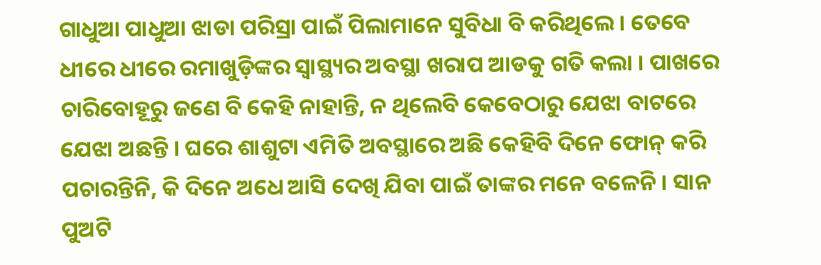ଗାଧୁଆ ପାଧୁଆ ଝାଡା ପରିସ୍ରା ପାଇଁ ପିଲାମାନେ ସୁବିଧା ବି କରିଥିଲେ । ତେବେ ଧୀରେ ଧୀରେ ରମାଖୁଡ଼ିଙ୍କର ସ୍ୱାସ୍ଥ୍ୟର ଅବସ୍ଥା ଖରାପ ଆଡକୁ ଗତି କଲା । ପାଖରେ ଚାରିବୋହୂରୁ ଜଣେ ବି କେହି ନାହାନ୍ତି, ନ ଥିଲେବି କେବେଠାରୁ ଯେଝା ବାଟରେ ଯେଝା ଅଛନ୍ତି । ଘରେ ଶାଶୁଟା ଏମିତି ଅବସ୍ଥାରେ ଅଛି କେହିବି ଦିନେ ଫୋନ୍ କରି ପଚାରନ୍ତିନି, କି ଦିନେ ଅଧେ ଆସି ଦେଖି ଯିବା ପାଇଁ ତାଙ୍କର ମନେ ବଳେନି । ସାନ ପୁଅଟି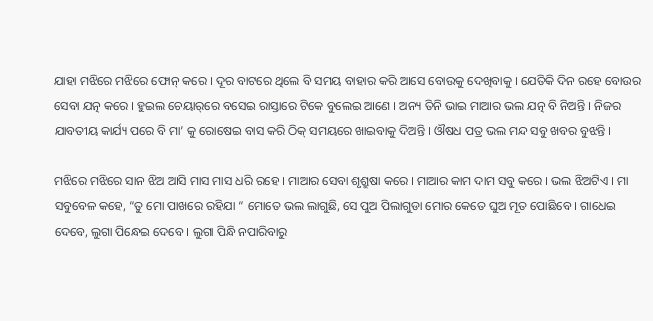ଯାହା ମଝିରେ ମଝିରେ ଫୋନ୍‌ କରେ । ଦୂର ବାଟରେ ଥିଲେ ବି ସମୟ ବାହାର କରି ଆସେ ବୋଉକୁ ଦେଖିବାକୁ । ଯେତିକି ଦିନ ରହେ ବୋଉର ସେବା ଯତ୍ନ କରେ । ହୁଇଲ ଚେୟାର୍‌ରେ ବସେଇ ରାସ୍ତାରେ ଟିକେ ବୁଲେଇ ଆଣେ । ଅନ୍ୟ ତିନି ଭାଇ ମାଆର ଭଲ ଯତ୍ନ ବି ନିଅନ୍ତି । ନିଜର ଯାବତୀୟ କାର୍ଯ୍ୟ ପରେ ବି ମା’ କୁ ରୋଷେଇ ବାସ କରି ଠିକ୍‌ ସମୟରେ ଖାଇବାକୁ ଦିଅନ୍ତି । ଔଷଧ ପତ୍ର ଭଲ ମନ୍ଦ ସବୁ ଖବର ବୁଝନ୍ତି ।

ମଝିରେ ମଝିରେ ସାନ ଝିଅ ଆସି ମାସ ମାସ ଧରି ରହେ । ମାଆର ସେବା ଶୃଶ୍ରୁଷା କରେ । ମାଆର କାମ ଦାମ ସବୁ କରେ । ଭଲ ଝିଅଟିଏ । ମା ସବୁବେଳ କହେ, “ତୁ ମୋ ପାଖରେ ରହିଯା “ ମୋତେ ଭଲ ଲାଗୁଛି, ସେ ପୁଅ ପିଲାଗୁଡା ମୋର କେତେ ଘୁଅ ମୂତ ପୋଛିବେ । ଗାଧେଇ ଦେବେ, ଲୁଗା ପିନ୍ଧେଇ ଦେବେ । ଲୁଗା ପିନ୍ଧି ନପାରିବାରୁ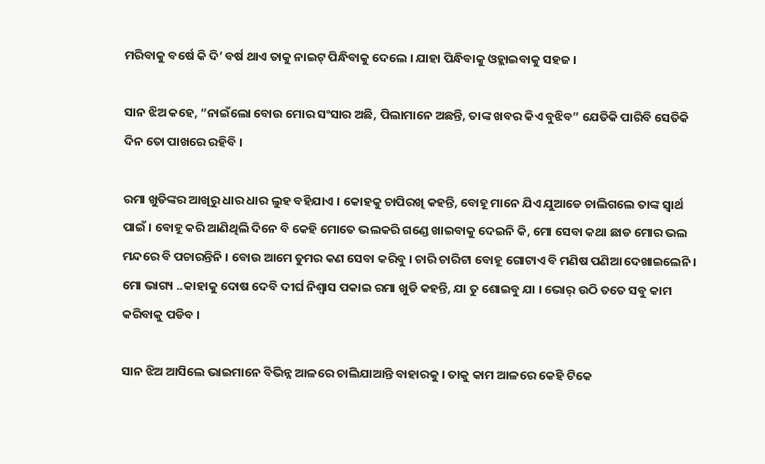ମରିବାକୁ ବର୍ଷେ କି ଦି’ ବର୍ଷ ଥାଏ ତାକୁ ନାଇଟ୍ ପିନ୍ଧିବାକୁ ଦେଲେ । ଯାହା ପିନ୍ଧିବାକୁ ଓହ୍ଲାଇବାକୁ ସହଜ ।

ସାନ ଝିଅ କହେ, “ନାଇଁଲୋ ବୋଉ ମୋର ସଂସାର ଅଛି, ପିଲାମାନେ ଅଛନ୍ତି, ତାଙ୍କ ଖବର କିଏ ବୁଝିବ” ଯେତିକି ପାରିବି ସେତିକି ଦିନ ତୋ ପାଖରେ ରହିବି ।

ରମା ଖୁଡିଙ୍କର ଆଖିରୁ ଧାର ଧାର ଲୁହ ବହିଯାଏ । କୋହକୁ ଚାପିରଖି କହନ୍ତି, ବୋହୂ ମାନେ ଯିଏ ଯୁଆଡେ ଚାଲିଗଲେ ତାଙ୍କ ସ୍ୱାର୍ଥ ପାଇଁ । ବୋହୂ କରି ଆଣିଥିଲି ଦିନେ ବି କେହି ମୋତେ ଭଲକରି ଗଣ୍ଡେ ଖାଇବାକୁ ଦେଇନି କି, ମୋ ସେବା କଥା ଛାଡ ମୋର ଭଲ ମନ୍ଦରେ ବି ପଚାରନ୍ତିନି । ବୋଉ ଆମେ ତୁମର କଣ ସେବା କରିବୁ । ଚାରି ଚାରିଟା ବୋହୂ ଗୋଟାଏ ବି ମଣିଷ ପଣିଆ ଦେଖାଇଲେନି । ମୋ ଭାଗ୍ୟ ..କାହାକୁ ଦୋଷ ଦେବି ଦୀର୍ଘ ନିଶ୍ୱାସ ପକାଇ ରମା ଖୁଡି କହନ୍ତି, ଯା ତୁ ଶୋଇବୁ ଯା । ଭୋର୍ ଉଠି ତତେ ସବୁ କାମ କରିବାକୁ ପଡିବ ।

ସାନ ଝିଅ ଆସିଲେ ଭାଇମାନେ ବିଭିନ୍ନ ଆଳରେ ଚାଲିଯାଆନ୍ତି ବାହାରକୁ । ତାକୁ କାମ ଆଳରେ କେହି ଟିକେ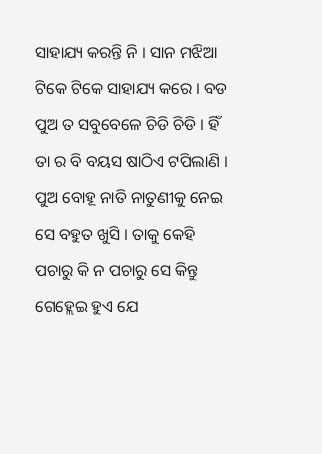ସାହାଯ୍ୟ କରନ୍ତି ନି । ସାନ ମଝିଆ ଟିକେ ଟିକେ ସାହାଯ୍ୟ କରେ । ବଡ ପୁଅ ତ ସବୁବେଳେ ଚିଡି ଚିଡି । ହିଁ ତା ର ବି ବୟସ ଷାଠିଏ ଟପିଲାଣି । ପୁଅ ବୋହୂ ନାତି ନାତୁଣୀକୁ ନେଇ ସେ ବହୁତ ଖୁସି । ତାକୁ କେହି ପଚାରୁ କି ନ ପଚାରୁ ସେ କିନ୍ତୁ ଗେହ୍ଲେଇ ହୁଏ ଯେ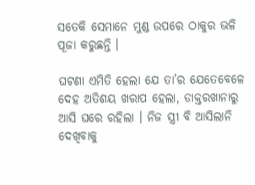ସତେକି ସେମାନେ ମୁଣ୍ଡ ଉପରେ ଠାକୁର ଭଳି ପୂଜା କରୁଛନ୍ତି ।

ଘଟଣା ଏମିତି ହେଲା ଯେ ତା’ର ଯେତେବେଳେ ଦେହ ଅତିଶୟ ଖରାପ ହେଲା, ଡାକ୍ତରଖାନାରୁ ଆସି ଘରେ ରହିଲା । ନିଜ ସ୍ତ୍ରୀ ବି ଆସିଲାନି ଦେଖିବାକୁ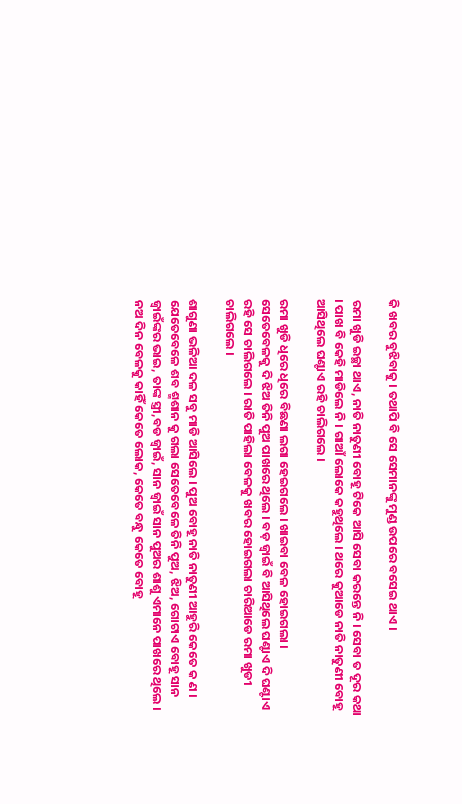କି ଖବର ବୁଝିବାକୁ । ତଥାପି ବି ସେ ସେମାନଙ୍କୁ ମୁଣ୍ଡ ଉପରେ ବସେଇ ଥାଏ ।

ରମା ଖୁଡି ଇଚ୍ଛା ଥାଏ, ନାତି ନାତୁଣୀ ବୋହୂ ଟିକେ ଆସି ସେବା କରନ୍ତେ ନି । ସେବା ତ ଦୂର କଥା । ପାଖ ବି କେହି ମାଡିଲେ ନି । ଗାଆଁ ଲୋକେ କହୁଥିଲେ । ଥରେ କୁଆଡେ ନାତି ନାତୁଣୀ ବୋହୂ ଆସିଥିଲେ ଘଣ୍ଟାଏ ରହି ଚାଲିଗଲେ ।

ରମା ଖୁଡି ଧିରେ ଧିରେ ବିଛଣା ଲଗା ହେଇଗଲେ । ଖାଇବା ବେଳ ହୋଇଗଲା । ସେତେବେଳକୁ ଦି ଝିଅ ତିନି ପୁଅ ପାଖରେ ଥିଲେ । ବଡ଼ ଜ୍ୱାଇଁ ବି ଆସିଥିଲେ ଘଣ୍ଟାଏ ଦି ଘଣ୍ଟାଏ ରହି ସେ ଚାଲିଗଲେ । ରାତି ପାହିଲା ବେଳକୁ ଖବର ହୋଇଗଲା ଚାରିଆଡେ ରମା ଖୁଡୀ ଚାଲିଗଲେ ।

ଶାଗୁଣା ଭଳିଆ ଦଳ ସବୁ ମାଡି ଆସିଲେ । ପୁଅ ବୋହୂ ନାତି ନାତୁଣୀ ଆହୁରି କେତେ କ ଣ । ଯେତେବେଳେ ଶବ ଶ୍ମଶାନ କୁ ଗଲା ସେତେବେଳେ ତିନି ପୁଅ, ଝିଅ, ଗୋଟାଏ ବୋହୂ ସାନ ଜ୍ୱାଇଁଙ୍କର ଭାଇ, ତାଙ୍କ ସ୍ତ୍ରୀ,ବଡ ଜ୍ୱାଇଁ, ସାନ ଜ୍ୱାଇଁ ସାନ ପୁଅର ଶାଶୁ ଏମାନେ ପାଖରେ ଥିଲେ । ନଅ ଦିନ ବେଳକୁ କାହିଁ କେତେ ଲୋକ, କେତେ ବନ୍ଧୁ କେତେ ବୋହୂ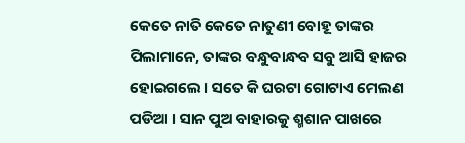କେତେ ନାତି କେତେ ନାତୁଣୀ ବୋହୂ ତାଙ୍କର ପିଲାମାନେ, ତାଙ୍କର ବନ୍ଧୁବାନ୍ଧବ ସବୁ ଆସି ହାଜର ହୋଇଗଲେ । ସତେ କି ଘରଟା ଗୋଟାଏ ମେଲଣ ପଡିଆ । ସାନ ପୁଅ ବାହାରକୁ ଶ୍ମଶାନ ପାଖରେ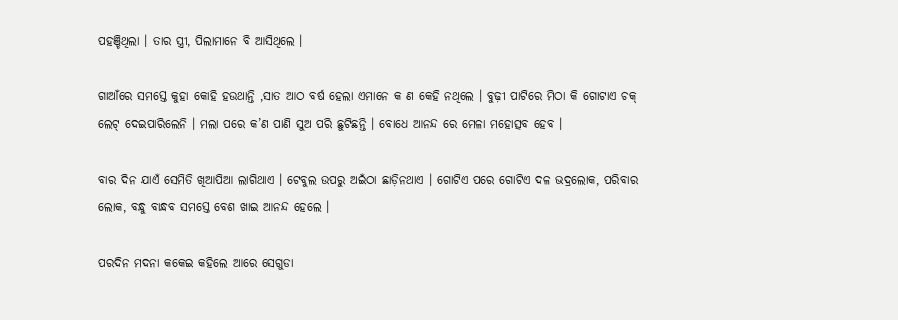ପହଞ୍ଚିଥିଲା । ତାର ସ୍ତ୍ରୀ, ପିଲାମାନେ ବି ଆସିଥିଲେ ।

ଗାଆଁରେ ସମସ୍ତେ କୁହା କୋହି ହଉଥାନ୍ତି ,ସାତ ଆଠ ବର୍ଷ ହେଲା ଏମାନେ କ ଣ କେହି ନଥିଲେ । ବୁଢ଼ୀ ପାଟିରେ ମିଠା କି ଗୋଟାଏ ଚକ୍ ଲେଟ୍ ଦେଇପାରିଲେନି । ମଲା ପରେ କ’ଣ ‌ପାଣି ସୁଅ ପରି ଛୁଟିଛନ୍ତି । ବୋଧେ ଆନନ୍ଦ ରେ ମେଳା ମହୋତ୍ସବ ହେବ ।

ବାର ଦିନ ଯାଏଁ ସେମିତି ଖିଆପିଆ ଲାଗିଥାଏ । ଟେବୁଲ ଉପରୁ ଅଇଁଠା ଛାଡ଼ିନଥାଏ । ଗୋଟିଏ ପରେ ଗୋଟିଏ ଦଳ ଭଦ୍ରଲୋକ, ପରିବାର ଲୋକ, ବନ୍ଧୁ ବାନ୍ଧବ ସମସ୍ତେ ବେଶ ଖାଇ ଆନନ୍ଦ ହେଲେ ।

ପରଦିନ ମଦନା କକେଇ କହିଲେ ଆରେ ସେଗୁଡା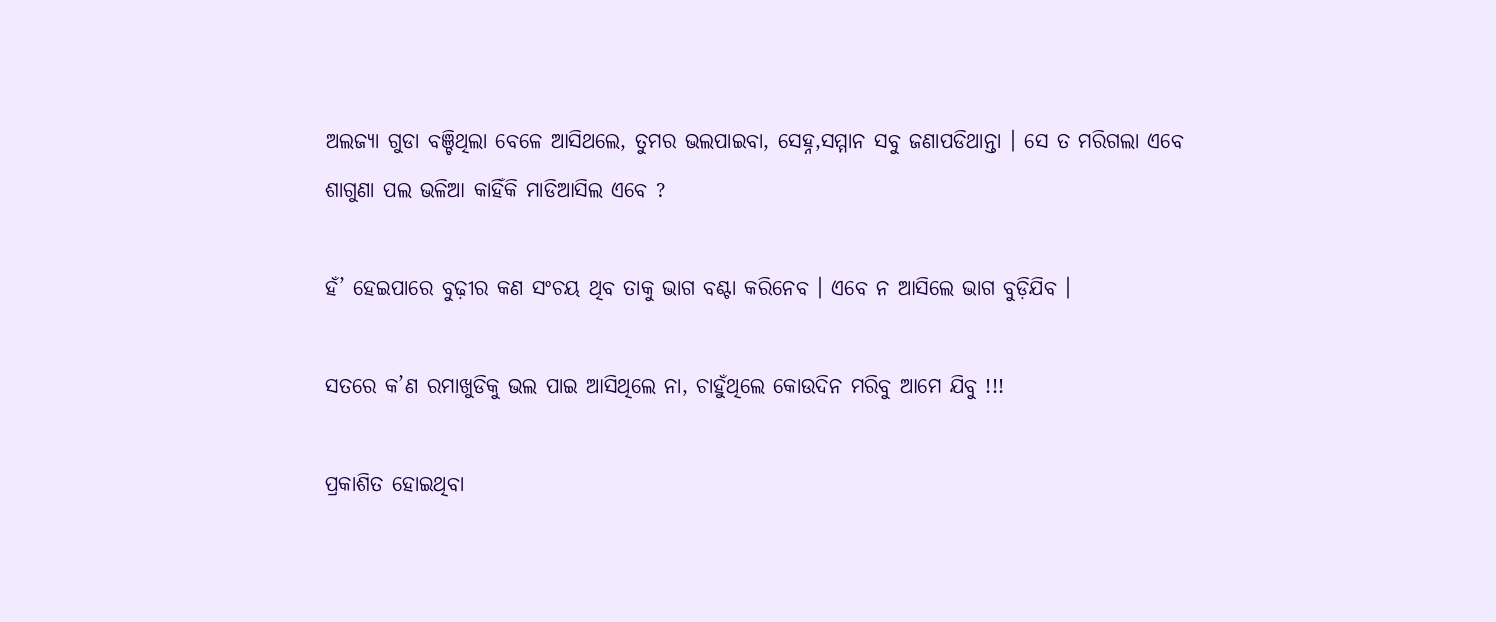ଅଲଜ୍ୟା ଗୁଡା ବଞ୍ଚିଥିଲା ବେଳେ ଆସିଥଲେ, ତୁମର ଭଲପାଇବା, ସେହ୍ନ,ସମ୍ମାନ ସବୁ ଜଣାପଡିଥାନ୍ତା । ସେ ତ ମରିଗଲା ଏବେ ଶାଗୁଣା ପଲ ଭଳିଆ କାହିଁକି ମାଡିଆସିଲ ଏବେ ?

ହଁ’ ହେଇପାରେ ବୁଢ଼ୀର କଣ ସଂଚୟ ଥିବ ତାକୁ ଭାଗ ବଣ୍ଟା କରିନେବ । ଏବେ ନ ଆସିଲେ ଭାଗ ବୁଡ଼ିଯିବ ।

ସତରେ କ’ଣ ରମାଖୁଡିକୁ ଭଲ ପାଇ ଆସିଥିଲେ ନା, ଚାହୁଁଥିଲେ କୋଉଦିନ ମରିବୁ ଆମେ ଯିବୁ !!!

ପ୍ରକାଶିତ ହୋଇଥିବା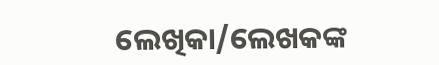ଲେଖିକା/ଲେଖକଙ୍କ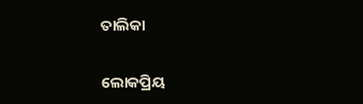ତାଲିକା

ଲୋକପ୍ରିୟ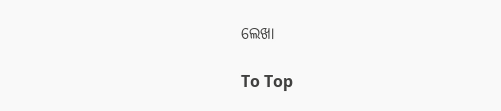ଲେଖା

To Top